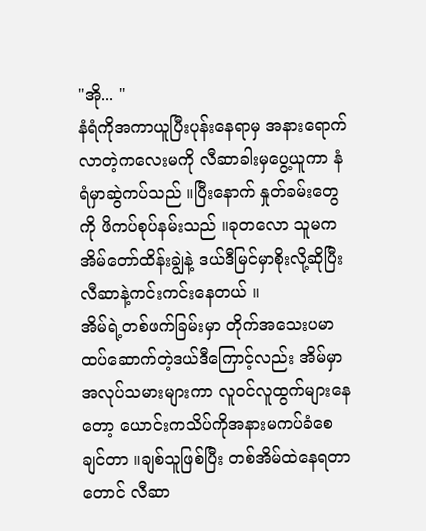"အို... "
နံရံကိုအကာယူပြီးပုန်းနေရာမှ အနားရောက်လာတဲ့ကလေးမကို လီဆာခါးမှပွေ့ယူကာ နံရံမှာဆွဲကပ်သည် ။ပြီးနောက် နှုတ်ခမ်းတွေကို ဖိကပ်စုပ်နမ်းသည် ။ခုတလော သူမကအိမ်တော်ထိန်းချွဲနဲ့ ဒယ်ဒီမြင်မှာစိုးလို့ဆိုပြီး လီဆာနဲ့ကင်းကင်းနေတယ် ။
အိမ်ရဲ့တစ်ဖက်ခြမ်းမှာ တိုက်အသေးပမာထပ်ဆောက်တဲ့ဒယ်ဒီကြောင့်လည်း အိမ်မှာအလုပ်သမားများကာ လူဝင်လူထွက်များနေတော့ ယောင်းကသိပ်ကိုအနားမကပ်ခံစေချင်တာ ။ချစ်သူဖြစ်ပြီး တစ်အိမ်ထဲနေရတာတောင် လီဆာ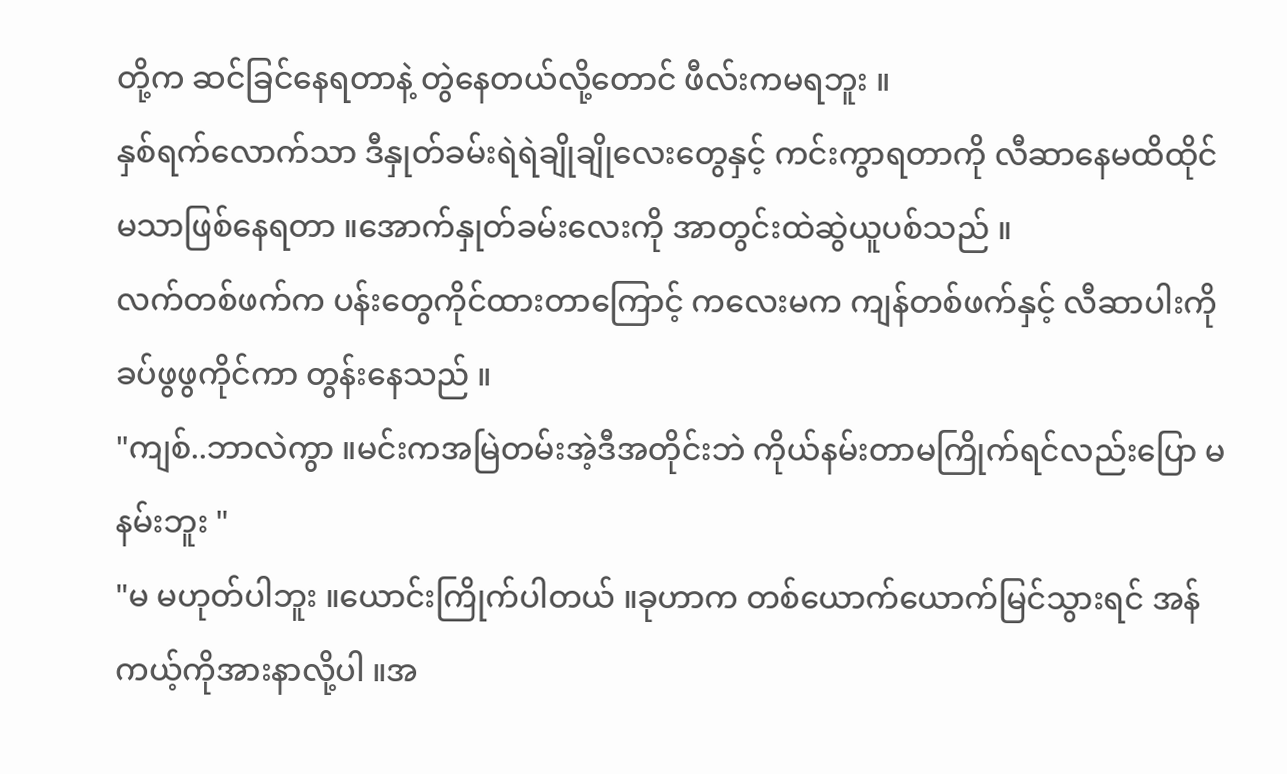တို့က ဆင်ခြင်နေရတာနဲ့ တွဲနေတယ်လို့တောင် ဖီလ်းကမရဘူး ။
နှစ်ရက်လောက်သာ ဒီနှုတ်ခမ်းရဲရဲချိုချိုလေးတွေနှင့် ကင်းကွာရတာကို လီဆာနေမထိထိုင်မသာဖြစ်နေရတာ ။အောက်နှုတ်ခမ်းလေးကို အာတွင်းထဲဆွဲယူပစ်သည် ။
လက်တစ်ဖက်က ပန်းတွေကိုင်ထားတာကြောင့် ကလေးမက ကျန်တစ်ဖက်နှင့် လီဆာပါးကိုခပ်ဖွဖွကိုင်ကာ တွန်းနေသည် ။
"ကျစ်..ဘာလဲကွာ ။မင်းကအမြဲတမ်းအဲ့ဒီအတိုင်းဘဲ ကိုယ်နမ်းတာမကြိုက်ရင်လည်းပြော မနမ်းဘူး "
"မ မဟုတ်ပါဘူး ။ယောင်းကြိုက်ပါတယ် ။ခုဟာက တစ်ယောက်ယောက်မြင်သွားရင် အန်ကယ့်ကိုအားနာလို့ပါ ။အ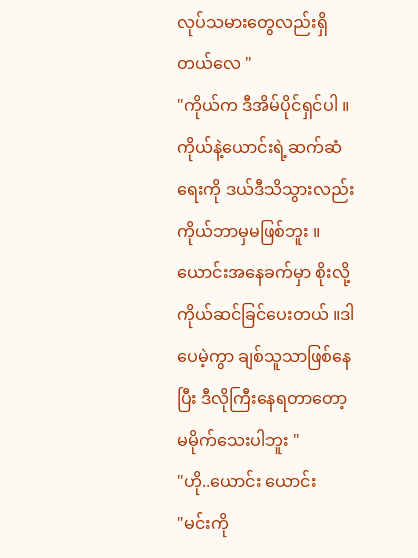လုပ်သမားတွေလည်းရှိတယ်လေ "
"ကိုယ်က ဒီအိမ်ပိုင်ရှင်ပါ ။ကိုယ်နဲ့ယောင်းရဲ့ဆက်ဆံရေးကို ဒယ်ဒီသိသွားလည်း ကိုယ်ဘာမှမဖြစ်ဘူး ။ယောင်းအနေခက်မှာ စိုးလို့ကိုယ်ဆင်ခြင်ပေးတယ် ။ဒါပေမဲ့ကွာ ချစ်သူသာဖြစ်နေပြီး ဒီလိုကြီးနေရတာတော့ မမိုက်သေးပါဘူး "
"ဟို..ယောင်း ယောင်း
"မင်းကို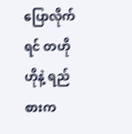ပြောလိုက်ရင် တဟိုဟိုနဲ့ ရည်စားက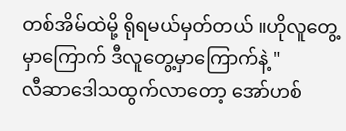တစ်အိမ်ထဲမို့ ရိုရမယ်မှတ်တယ် ။ဟိုလူတွေ့မှာကြောက် ဒီလူတွေ့မှာကြောက်နဲ့ "
လီဆာဒေါသထွက်လာတော့ အော်ဟစ်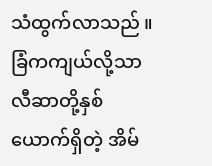သံထွက်လာသည် ။ခြံကကျယ်လို့သာ လီဆာတို့နှစ်ယောက်ရှိတဲ့ အိမ်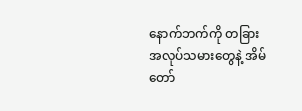နောက်ဘက်ကို တခြားအလုပ်သမားတွေနဲ့ အိမ်တော်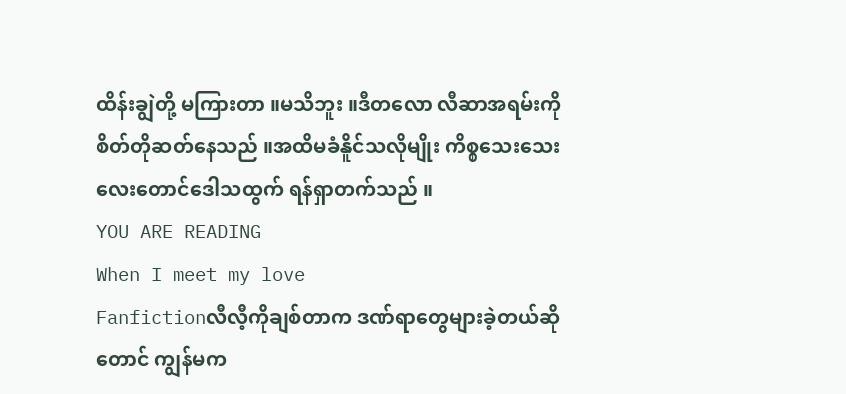ထိန်းချွဲတို့ မကြားတာ ။မသိဘူး ။ဒီတလော လီဆာအရမ်းကိုစိတ်တိုဆတ်နေသည် ။အထိမခံနိူင်သလိုမျိုး ကိစ္စသေးသေးလေးတောင်ဒေါသထွက် ရန်ရှာတက်သည် ။
YOU ARE READING
When I meet my love
Fanfictionလီလီ့ကိုချစ်တာက ဒဏ်ရာတွေများခဲ့တယ်ဆိုတောင် ကျွန်မက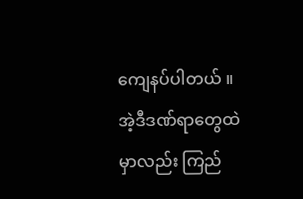ကျေနပ်ပါတယ် ။အဲ့ဒီဒဏ်ရာတွေထဲမှာလည်း ကြည်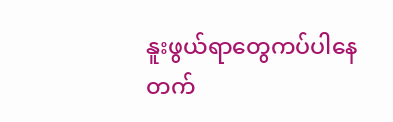နူးဖွယ်ရာတွေကပ်ပါနေတက်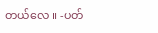တယ်လေ ။ -ပတ်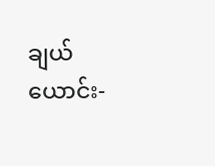ချယ်ယောင်း-